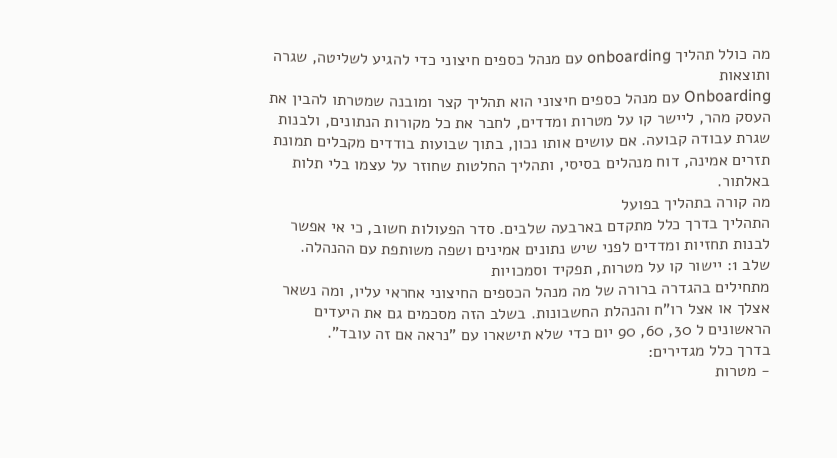מה כולל תהליך onboarding עם מנהל כספים חיצוני כדי להגיע לשליטה, שגרה ותוצאות
Onboarding עם מנהל כספים חיצוני הוא תהליך קצר ומובנה שמטרתו להבין את העסק מהר, ליישר קו על מטרות ומדדים, לחבר את כל מקורות הנתונים, ולבנות שגרת עבודה קבועה. אם עושים אותו נכון, בתוך שבועות בודדים מקבלים תמונת תזרים אמינה, דוח מנהלים בסיסי, ותהליך החלטות שחוזר על עצמו בלי תלות באלתור.
מה קורה בתהליך בפועל
התהליך בדרך כלל מתקדם בארבעה שלבים. סדר הפעולות חשוב, כי אי אפשר לבנות תחזיות ומדדים לפני שיש נתונים אמינים ושפה משותפת עם ההנהלה.
שלב 1: יישור קו על מטרות, תפקיד וסמכויות
מתחילים בהגדרה ברורה של מה מנהל הכספים החיצוני אחראי עליו, ומה נשאר אצלך או אצל רו"ח והנהלת החשבונות. בשלב הזה מסכמים גם את היעדים הראשונים ל 30, 60, 90 יום כדי שלא תישארו עם "נראה אם זה עובד".
בדרך כלל מגדירים:
- מטרות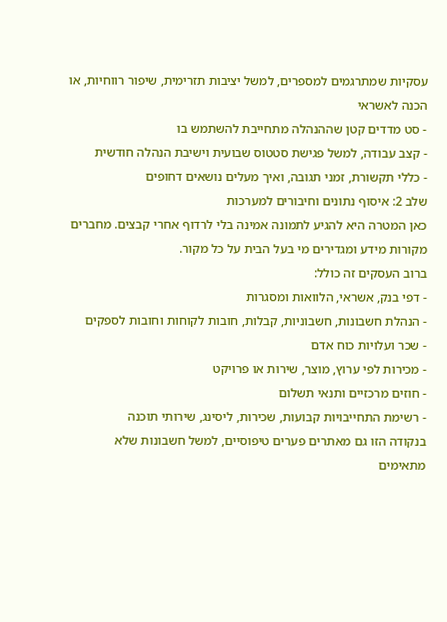עסקיות שמתרגמים למספרים, למשל יציבות תזרימית, שיפור רווחיות, או הכנה לאשראי
- סט מדדים קטן שההנהלה מתחייבת להשתמש בו
- קצב עבודה, למשל פגישת סטטוס שבועית וישיבת הנהלה חודשית
- כללי תקשורת, זמני תגובה, ואיך מעלים נושאים דחופים
שלב 2: איסוף נתונים וחיבורים למערכות
כאן המטרה היא להגיע לתמונה אמינה בלי לרדוף אחרי קבצים. מחברים מקורות מידע ומגדירים מי בעל הבית על כל מקור.
ברוב העסקים זה כולל:
- דפי בנק, אשראי, הלוואות ומסגרות
- הנהלת חשבונות, חשבוניות, קבלות, חובות לקוחות וחובות לספקים
- שכר ועלויות כוח אדם
- מכירות לפי ערוץ, מוצר, שירות או פרויקט
- חוזים מרכזיים ותנאי תשלום
- רשימת התחייבויות קבועות, שכירות, ליסינג, שירותי תוכנה
בנקודה הזו גם מאתרים פערים טיפוסיים, למשל חשבונות שלא מתאימים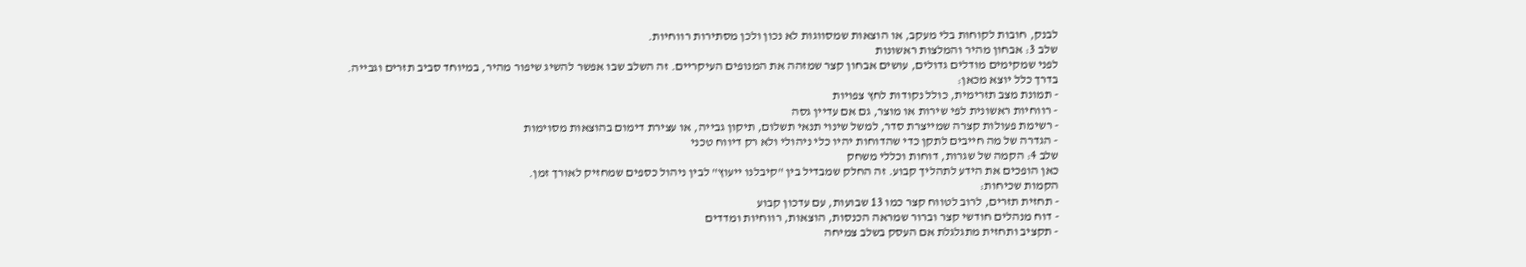לבנק, חובות לקוחות בלי מעקב, או הוצאות שמסווגות לא נכון ולכן מסתירות רווחיות.
שלב 3: אבחון מהיר והמלצות ראשונות
לפני שמקימים מודלים גדולים, עושים אבחון קצר שמזהה את המנופים העיקריים. זה השלב שבו אפשר להשיג שיפור מהיר, במיוחד סביב תזרים וגבייה.
בדרך כלל יוצא מכאן:
- תמונת מצב תזרימית, כולל נקודות לחץ צפויות
- רווחיות ראשונית לפי שירות או מוצר, גם אם עדיין גסה
- רשימת פעולות קצרה שמייצרת סדר, למשל שינוי תנאי תשלום, תיקון גבייה, או עצירת דימום בהוצאות מסוימות
- הגדרה של מה חייבים לתקן כדי שהדוחות יהיו כלי ניהולי ולא רק דיווח טכני
שלב 4: הקמה של שגרות, דוחות וכללי משחק
כאן הופכים את הידע לתהליך קבוע. זה החלק שמבדיל בין "קיבלנו ייעוץ" לבין ניהול כספים שמחזיק לאורך זמן.
הקמות שכיחות:
- תחזית תזרים, לרוב לטווח קצר כמו 13 שבועות, עם עדכון קבוע
- דוח מנהלים חודשי קצר וברור שמראה הכנסות, הוצאות, רווחיות ומדדים
- תקציב ותחזית מתגלגלת אם העסק בשלב צמיחה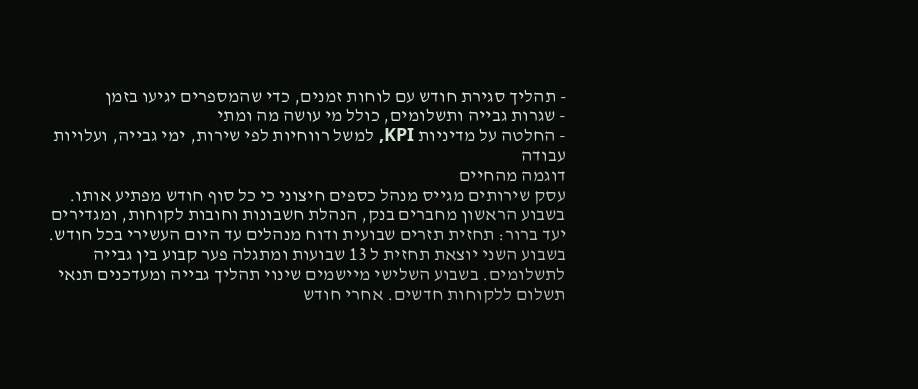- תהליך סגירת חודש עם לוחות זמנים, כדי שהמספרים יגיעו בזמן
- שגרות גבייה ותשלומים, כולל מי עושה מה ומתי
- החלטה על מדיניות KPI, למשל רווחיות לפי שירות, ימי גבייה, ועלויות עבודה
דוגמה מהחיים
עסק שירותים מגייס מנהל כספים חיצוני כי כל סוף חודש מפתיע אותו. בשבוע הראשון מחברים בנק, הנהלת חשבונות וחובות לקוחות, ומגדירים יעד ברור: תחזית תזרים שבועית ודוח מנהלים עד היום העשירי בכל חודש. בשבוע השני יוצאת תחזית ל 13 שבועות ומתגלה פער קבוע בין גבייה לתשלומים. בשבוע השלישי מיישמים שינוי תהליך גבייה ומעדכנים תנאי תשלום ללקוחות חדשים. אחרי חודש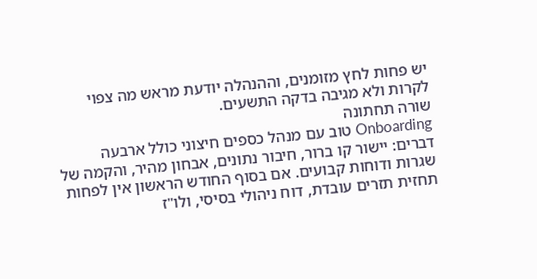יש פחות לחץ מזומנים, וההנהלה יודעת מראש מה צפוי לקרות ולא מגיבה בדקה התשעים.
שורה תחתונה
Onboarding טוב עם מנהל כספים חיצוני כולל ארבעה דברים: יישור קו ברור, חיבור נתונים, אבחון מהיר, והקמה של שגרות ודוחות קבועים. אם בסוף החודש הראשון אין לפחות תחזית תזרים עובדת, דוח ניהולי בסיסי, ולו"ז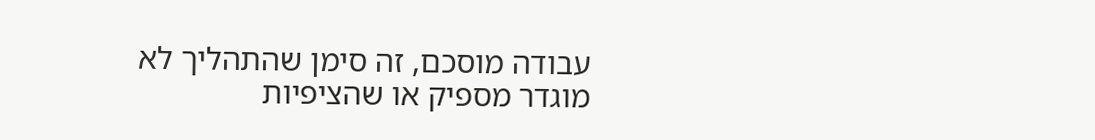עבודה מוסכם, זה סימן שהתהליך לא מוגדר מספיק או שהציפיות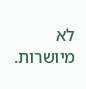לא מיושרות.